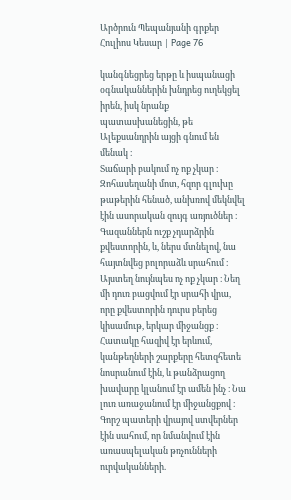Արծրուն Պեպանյանի գրքեր Հուլիոս Կեսար | Page 76

կանգնեցրեց երթը և իսպանացի օգնականներին խնդրեց ուղեկցել իրեն, իսկ նրանք պատասխանեցին, թե Ալեքսանդրին այցի գնում են մենակ ։
Տաճարի բակում ոչ ոք չկար ։ Զոհասեղանի մոտ, հզոր գլուխը թաթերին հենած, անխռով մեկնվել էին ասորական զույգ առյուծներ ։ Գազաններն ուշք չդարձրին քվեստորին, և, ներս մտնելով, նա հայտնվեց բոլորաձև սրահում ։ Այստեղ նույնպես ոչ ոք չկար ։ Նեղ մի դուռ բացվում էր սրահի վրա, որը քվեստորին դուրս բերեց կիսամութ, երկար միջանցք ։ Հատակը հազիվ էր երևում, կանթեղների շարքերը հետզհետե նոսրանում էին, և թանձրացող խավարը կլանում էր ամեն ինչ ։ Նա լուռ առաջանում էր միջանցքով ։ Գորշ պատերի վրայով ստվերներ էին սահում, որ նմանվում էին առասպելական թռչունների ուրվականների.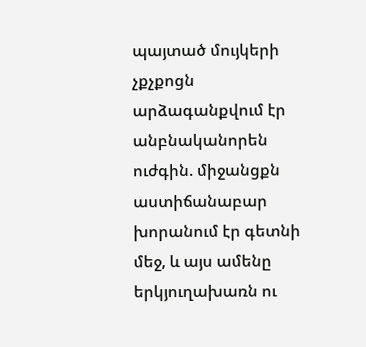պայտած մույկերի չքչքոցն արձագանքվում էր անբնականորեն ուժգին. միջանցքն աստիճանաբար խորանում էր գետնի մեջ, և այս ամենը երկյուղախառն ու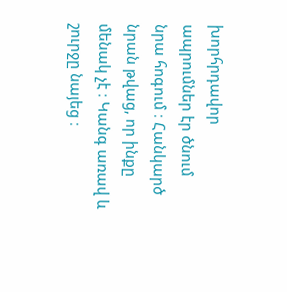խորհրդավոր ապրումներ էր ծնում նրա հոգում ։ Հանկարծ նրան թվաց, որ ինքը մենակ չէ ։ Կանգ առավ և շուրջը նայեց ։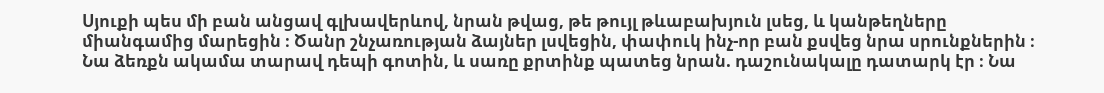Սյուքի պես մի բան անցավ գլխավերևով, նրան թվաց, թե թույլ թևաբախյուն լսեց, և կանթեղները միանգամից մարեցին ։ Ծանր շնչառության ձայներ լսվեցին, փափուկ ինչ-որ բան քսվեց նրա սրունքներին ։ Նա ձեռքն ակամա տարավ դեպի գոտին, և սառը քրտինք պատեց նրան. դաշունակալը դատարկ էր ։ Նա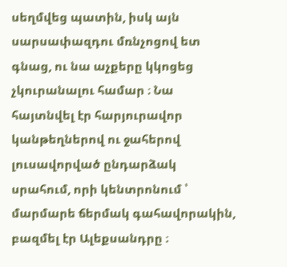սեղմվեց պատին, իսկ այն սարսափազդու մռնչոցով ետ գնաց, ու նա աչքերը կկոցեց չկուրանալու համար ։ Նա հայտնվել էր հարյուրավոր կանթեղներով ու ջահերով լուսավորված ընդարձակ սրահում, որի կենտրոնում ՝ մարմարե ճերմակ գահավորակին, բազմել էր Ալեքսանդրը ։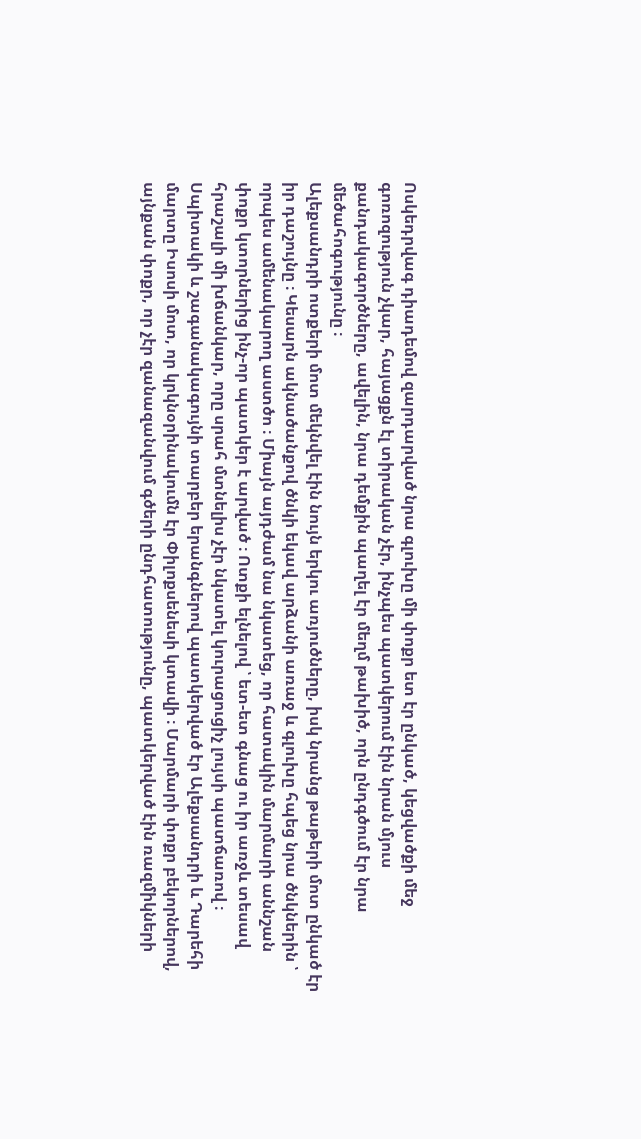Ոսկեդրվագ դիադեմով զարդարված նրա գլուխը մի փոքր ետ էր ընկած, կեցվածքի մեջ գոռոզություն չկար, հայացքն էլ տիրական չէր, ինչպես պատկերում էին նրան մյուս քանդակագործները, ավելին, նրա դեմքին պաղել էր մեղմ թախիծ, որն ընդգծում էր նրա մեծահոգությունը ։
Ալեքսանդրի ոտքերի մոտ մեկնվել էին նույն երկու առյուծները, իսկ նրանց թաթերի մոտ ընկած էր իր դաշույնը ։ Կեսարն ակնածանքով ծնկի եկավ արձանի առաջ և գլուխը հպեց նրա ծնկներին ՝ որպես ամենակարող աստծո ։ Միայն այդժամ նա նկատեց, որ հատակին մարմարի աննշան փոքր կտորներից ինչ-որ պատկեր է արված ։ Ոտքի ելնելով ՝ ետ-ետ գնաց ու իր առջև տեսավ հրաշալի մի խճանկար, որը սրահ մտնելիս չէր նկատել կուրացուցիչ լույսի պատճառով ։ Սպիտակի և շագանակագույնի տարբեր երանգներով պատկերված էր Ալեքսանդրի և Դարեհի մարտը Իսոսի մոտ, որ կրկնօրինակումն էր Փիլոքսենեսի կտավի ։ Մարմարի փոքր բեկորներով, այնքան փոքր, որ չէր զանազանվում գծերի ընդհատությունը, պատկերված էին ռազմիկների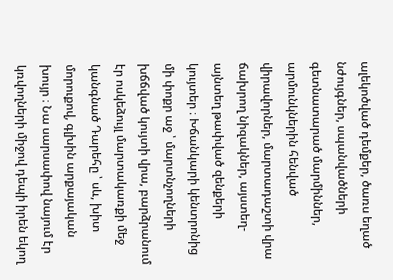ալեկոծված դեմքեր, ծառս եղած նժույգներ, սպանվածների գետնատարած մարմիններ, արմունկներին հենված վիրավորներ, մարտադաշտի վրա ճախրող նիզակներ, այստեղ-այնտեղ թափված զենքերի կույտեր ։ Խճանկարի կենտրոնից մի փոքր աջ ՝ մարտնչողների խճճված կույտի վրա, բարձրանում էր ոսկեձույլ մարտակառքի մեջ կանգնած Դարեհը ՝ սև, խիտ մորուքով, գլխին արքայական խույր ։ Նա սարսափով նայում էր կռվողների միջով դեպի իրեն եկող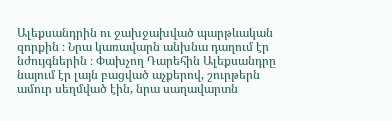Ալեքսանդրին ու ջախջախված պարթևական զորքին ։ Նրա կառավարն անխնա դաղում էր նժույգներին ։ Փախչող Դարեհին Ալեքսանդրը նայում էր լայն բացված աչքերով, շուրթերն ամուր սեղմված էին, նրա սաղավարտն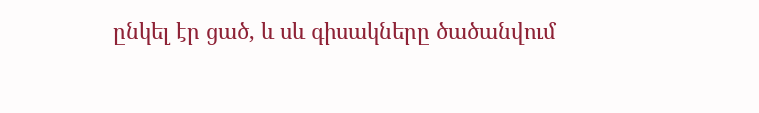ընկել էր ցած, և սև գիսակները ծածանվում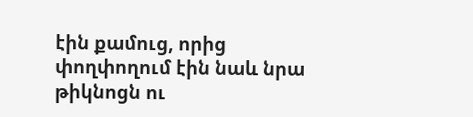էին քամուց, որից փողփողում էին նաև նրա թիկնոցն ու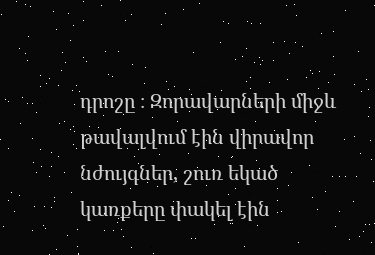դրոշը ։ Զորավարների միջև թավալվում էին վիրավոր նժույգներ, շուռ եկած կառքերը փակել էին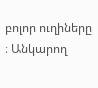բոլոր ուղիները ։ Անկարող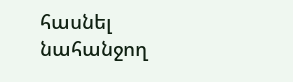հասնել նահանջող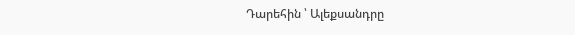Դարեհին ՝ Ալեքսանդրը